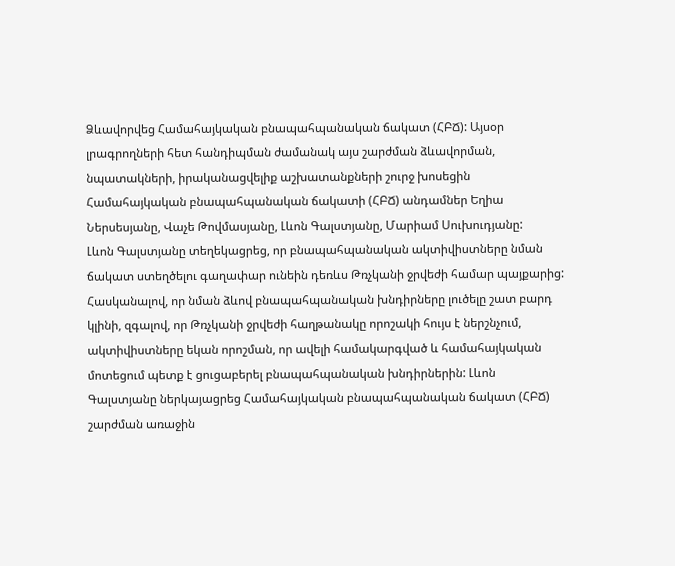Ձևավորվեց Համահայկական բնապահպանական ճակատ (ՀԲՃ): Այսօր լրագրողների հետ հանդիպման ժամանակ այս շարժման ձևավորման, նպատակների, իրականացվելիք աշխատանքների շուրջ խոսեցին Համահայկական բնապահպանական ճակատի (ՀԲՃ) անդամներ Եղիա Ներսեսյանը, Վաչե Թովմասյանը, Լևոն Գալստյանը, Մարիամ Սուխուդյանը:
Լևոն Գալստյանը տեղեկացրեց, որ բնապահպանական ակտիվիստները նման ճակատ ստեղծելու գաղափար ունեին դեռևս Թռչկանի ջրվեժի համար պայքարից: Հասկանալով, որ նման ձևով բնապահպանական խնդիրները լուծելը շատ բարդ կլինի, զգալով, որ Թռչկանի ջրվեժի հաղթանակը որոշակի հույս է ներշնչում, ակտիվիստները եկան որոշման, որ ավելի համակարգված և համահայկական մոտեցում պետք է ցուցաբերել բնապահպանական խնդիրներին: Լևոն Գալստյանը ներկայացրեց Համահայկական բնապահպանական ճակատ (ՀԲՃ) շարժման առաջին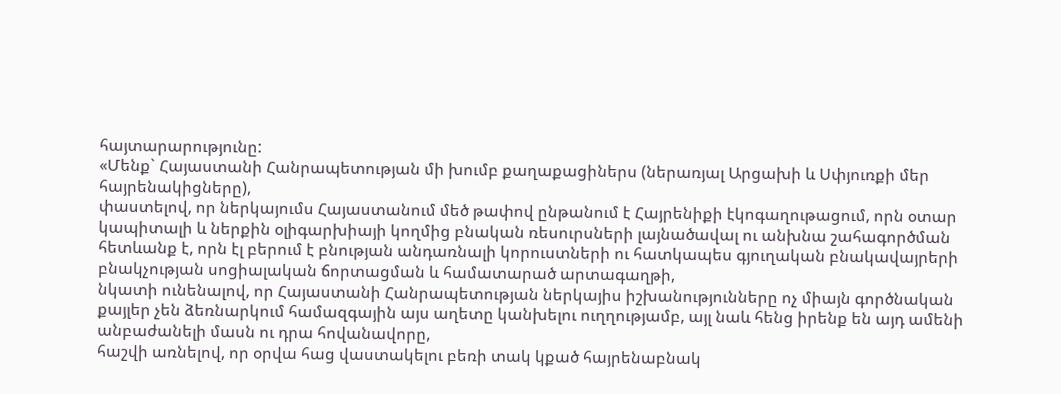հայտարարությունը:
«Մենք` Հայաստանի Հանրապետության մի խումբ քաղաքացիներս (ներառյալ Արցախի և Սփյուռքի մեր հայրենակիցները),
փաստելով, որ ներկայումս Հայաստանում մեծ թափով ընթանում է Հայրենիքի էկոգաղութացում, որն օտար կապիտալի և ներքին օլիգարխիայի կողմից բնական ռեսուրսների լայնածավալ ու անխնա շահագործման հետևանք է, որն էլ բերում է բնության անդառնալի կորուստների ու հատկապես գյուղական բնակավայրերի բնակչության սոցիալական ճորտացման և համատարած արտագաղթի,
նկատի ունենալով, որ Հայաստանի Հանրապետության ներկայիս իշխանությունները ոչ միայն գործնական քայլեր չեն ձեռնարկում համազգային այս աղետը կանխելու ուղղությամբ, այլ նաև հենց իրենք են այդ ամենի անբաժանելի մասն ու դրա հովանավորը,
հաշվի առնելով, որ օրվա հաց վաստակելու բեռի տակ կքած հայրենաբնակ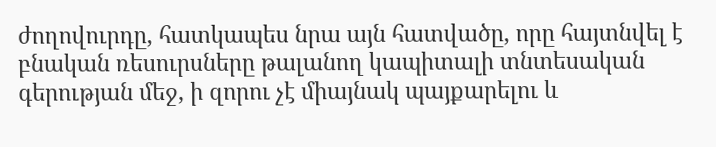ժողովուրդը, հատկապես նրա այն հատվածը, որը հայտնվել է բնական ռեսուրսները թալանող կապիտալի տնտեսական գերության մեջ, ի զորու չէ միայնակ պայքարելու և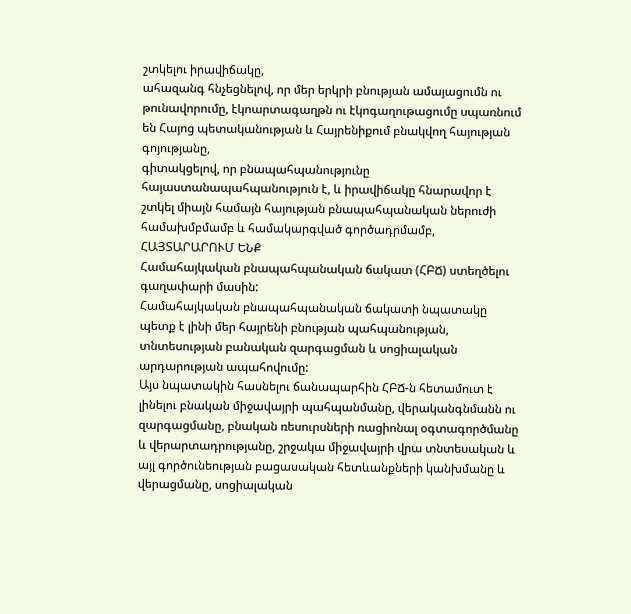շտկելու իրավիճակը,
ահազանգ հնչեցնելով, որ մեր երկրի բնության ամայացումն ու թունավորումը, էկոարտագաղթն ու էկոգաղութացումը սպառնում են Հայոց պետականության և Հայրենիքում բնակվող հայության գոյությանը,
գիտակցելով, որ բնապահպանությունը հայաստանապահպանություն է, և իրավիճակը հնարավոր է շտկել միայն համայն հայության բնապահպանական ներուժի համախմբմամբ և համակարգված գործադրմամբ,
ՀԱՅՏԱՐԱՐՈՒՄ ԵՆՔ
Համահայկական բնապահպանական ճակատ (ՀԲՃ) ստեղծելու գաղափարի մասին:
Համահայկական բնապահպանական ճակատի նպատակը պետք է լինի մեր հայրենի բնության պահպանության, տնտեսության բանական զարգացման և սոցիալական արդարության ապահովումը:
Այս նպատակին հասնելու ճանապարհին ՀԲՃ-ն հետամուտ է լինելու բնական միջավայրի պահպանմանը, վերականգնմանն ու զարգացմանը, բնական ռեսուրսների ռացիոնալ օգտագործմանը և վերարտադրությանը, շրջակա միջավայրի վրա տնտեսական և այլ գործունեության բացասական հետևանքների կանխմանը և վերացմանը, սոցիալական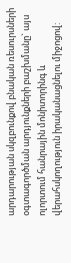արդարության սկզբունքով բնական ռեսուրսների օգտագործման արդյունքների բաշխմանը` այս ոլորտում հանրային մոնիտորինգ և վերահսկողություն իրականացնելու միջոցով: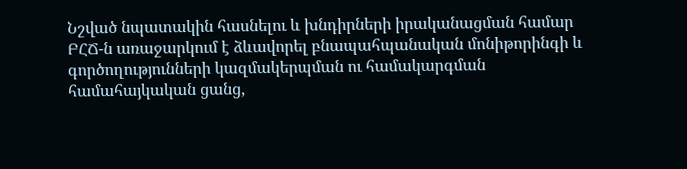Նշված նպատակին հասնելու և խնդիրների իրականացման համար ԲՀՃ-ն առաջարկում է ձևավորել բնապահպանական մոնիթորինգի և գործողությունների կազմակերպման ու համակարգման համահայկական ցանց,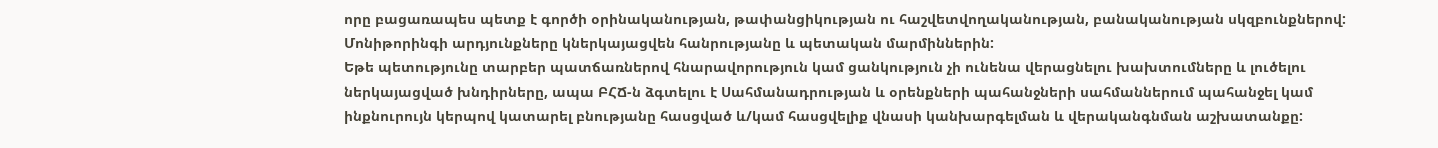որը բացառապես պետք է գործի օրինականության, թափանցիկության ու հաշվետվողականության, բանականության սկզբունքներով:
Մոնիթորինգի արդյունքները կներկայացվեն հանրությանը և պետական մարմիններին:
Եթե պետությունը տարբեր պատճառներով հնարավորություն կամ ցանկություն չի ունենա վերացնելու խախտումները և լուծելու ներկայացված խնդիրները, ապա ԲՀՃ-ն ձգտելու է Սահմանադրության և օրենքների պահանջների սահմաններում պահանջել կամ ինքնուրույն կերպով կատարել բնությանը հասցված և/կամ հասցվելիք վնասի կանխարգելման և վերականգնման աշխատանքը: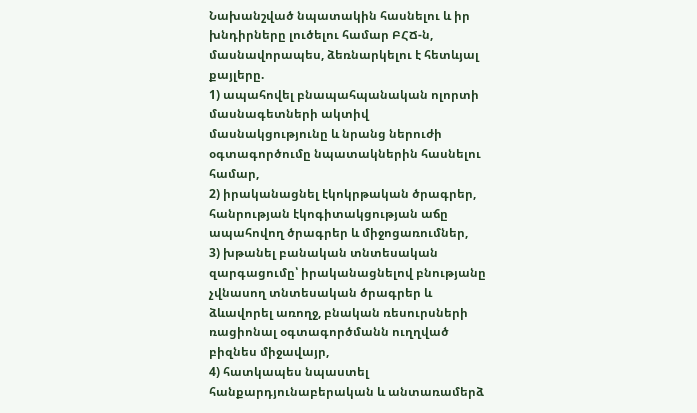Նախանշված նպատակին հասնելու և իր խնդիրները լուծելու համար ԲՀՃ-ն, մասնավորապես, ձեռնարկելու է հետևյալ քայլերը.
1) ապահովել բնապահպանական ոլորտի մասնագետների ակտիվ մասնակցությունը և նրանց ներուժի օգտագործումը նպատակներին հասնելու համար,
2) իրականացնել էկոկրթական ծրագրեր, հանրության էկոգիտակցության աճը ապահովող ծրագրեր և միջոցառումներ,
3) խթանել բանական տնտեսական զարգացումը՝ իրականացնելով բնությանը չվնասող տնտեսական ծրագրեր և ձևավորել առողջ, բնական ռեսուրսների ռացիոնալ օգտագործմանն ուղղված բիզնես միջավայր,
4) հատկապես նպաստել հանքարդյունաբերական և անտառամերձ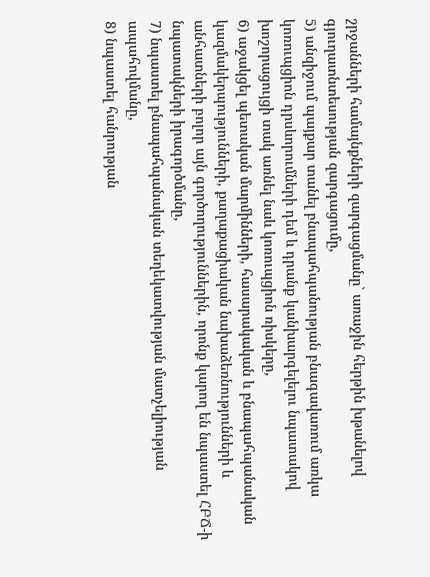շրջանների համայնքների զարգացմանը` առաջին հերթին խթանելով գյուղատնտեսության զարգացումը,
5) անզիջում պայքար տանել բնապահպանության բնագավառում առկա կոռուպցիոն դրսևորումների դեմ և դրանք կանխարգելելու նպատակով խոշորացույցի տակ առնել նաև կոռուպցիոն ռիսկերը,
6) աջակցել պետական մարմինների, հասարակական և բնապահպանական կազմակերպությունների, քաղաքացիական նախաձեռնությունների և անհատների բոլոր այն գործողություններին, որոնք կարող են նպաստել ՀԲՃ-ի նպատակների իրագործմանը,
7) նպաստել բնապահպանական տեղեկատվության մատչելիության ապահովմանը,
8) նպաստել հանրության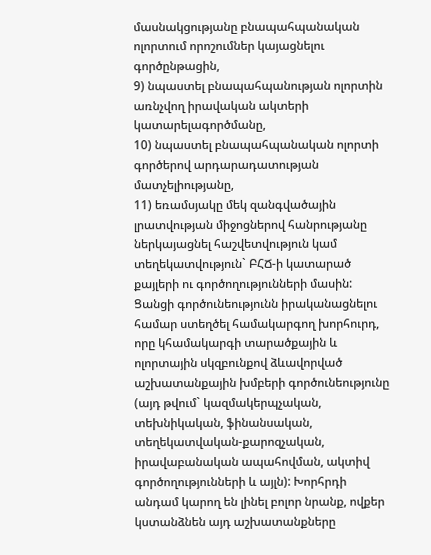մասնակցությանը բնապահպանական ոլորտում որոշումներ կայացնելու գործընթացին,
9) նպաստել բնապահպանության ոլորտին առնչվող իրավական ակտերի կատարելագործմանը,
10) նպաստել բնապահպանական ոլորտի գործերով արդարադատության մատչելիությանը,
11) եռամսյակը մեկ զանգվածային լրատվության միջոցներով հանրությանը ներկայացնել հաշվետվություն կամ տեղեկատվություն` ԲՀՃ-ի կատարած քայլերի ու գործողությունների մասին:
Ցանցի գործունեությունն իրականացնելու համար ստեղծել համակարգող խորհուրդ, որը կհամակարգի տարածքային և ոլորտային սկզբունքով ձևավորված աշխատանքային խմբերի գործունեությունը (այդ թվում` կազմակերպչական, տեխնիկական, ֆինանսական, տեղեկատվական-քարոզչական, իրավաբանական ապահովման, ակտիվ գործողությունների և այլն): Խորհրդի անդամ կարող են լինել բոլոր նրանք, ովքեր կստանձնեն այդ աշխատանքները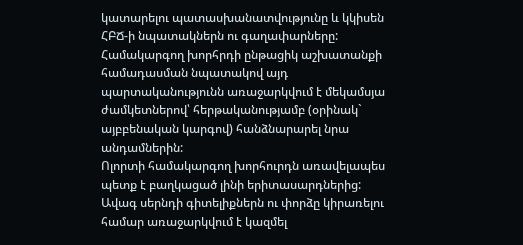կատարելու պատասխանատվությունը և կկիսեն ՀԲՃ-ի նպատակներն ու գաղափարները: Համակարգող խորհրդի ընթացիկ աշխատանքի համադասման նպատակով այդ պարտականությունն առաջարկվում է մեկամսյա ժամկետներով՝ հերթականությամբ (օրինակ` այբբենական կարգով) հանձնարարել նրա անդամներին:
Ոլորտի համակարգող խորհուրդն առավելապես պետք է բաղկացած լինի երիտասարդներից: Ավագ սերնդի գիտելիքներն ու փորձը կիրառելու համար առաջարկվում է կազմել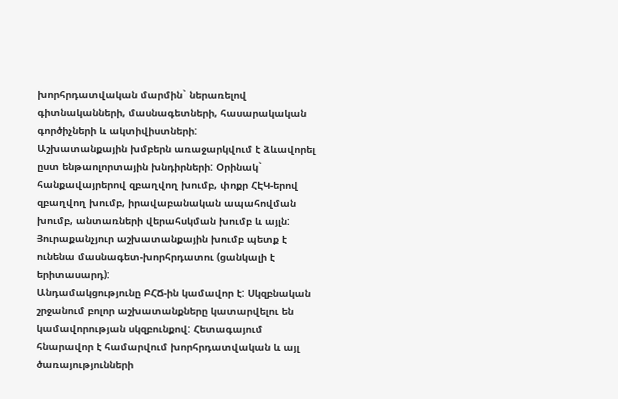խորհրդատվական մարմին` ներառելով գիտնականների, մասնագետների, հասարակական գործիչների և ակտիվիստների:
Աշխատանքային խմբերն առաջարկվում է ձևավորել ըստ ենթաոլորտային խնդիրների: Օրինակ` հանքավայրերով զբաղվող խումբ, փոքր ՀԷԿ-երով զբաղվող խումբ, իրավաբանական ապահովման խումբ, անտառների վերահսկման խումբ և այլն: Յուրաքանչյուր աշխատանքային խումբ պետք է ունենա մասնագետ-խորհրդատու (ցանկալի է երիտասարդ):
Անդամակցությունը ԲՀՃ-ին կամավոր է: Սկզբնական շրջանում բոլոր աշխատանքները կատարվելու են կամավորության սկզբունքով: Հետագայում հնարավոր է համարվում խորհրդատվական և այլ ծառայությունների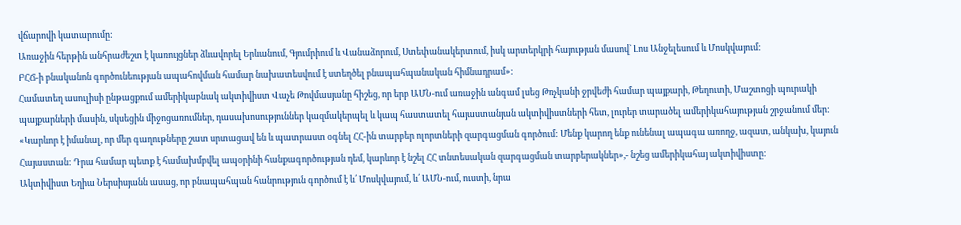վճարովի կատարումը:
Առաջին հերթին անհրաժեշտ է կառույցներ ձևավորել Երևանում, Գյումրիում և Վանաձորում, Ստեփանակերտում, իսկ արտերկրի հայության մասով` Լոս Անջելեսում և Մոսկվայում:
ԲՀՃ-ի բնականոն գործունեության ապահովման համար նախատեսվում է ստեղծել բնապահպանական հիմնադրամ»:
Համատեղ ասուլիսի ընթացքում ամերիկաբնակ ակտիվիստ Վաչե Թովմասյանը հիշեց, որ երբ ԱՄՆ-ում առաջին անգամ լսեց Թռչկանի ջրվեժի համար պայքարի, Թեղուտի, Մաշտոցի պուրակի պայքարների մասին, սկսեցին միջոցառումներ, դասախոսություններ կազմակերպել և կապ հաստատել հայաստանյան ակտիվիստների հետ, լուրեր տարածել ամերիկահայության շրջանում մեր: «Կարևոր է իմանալ, որ մեր գաղութները շատ սրտացավ են և պատրաստ օգնել ՀՀ-ին տարբեր ոլորտների զարգացման գործում: Մենք կարող ենք ունենալ ապագա առողջ, ազատ, անկախ, կայուն Հայաստան: Դրա համար պետք է համախմբվել ապօրինի հանքագործության դեմ, կարևոր է նշել ՀՀ տնտեսական զարգացման տարբերակներ»,- նշեց ամերիկահայ ակտիվիստը:
Ակտիվիստ Եղիա Ներսիսյանն ասաց, որ բնապահպան հանրություն գործում է և՛ Մոսկվայում, և՛ ԱՄՆ-ում, ուստի, նրա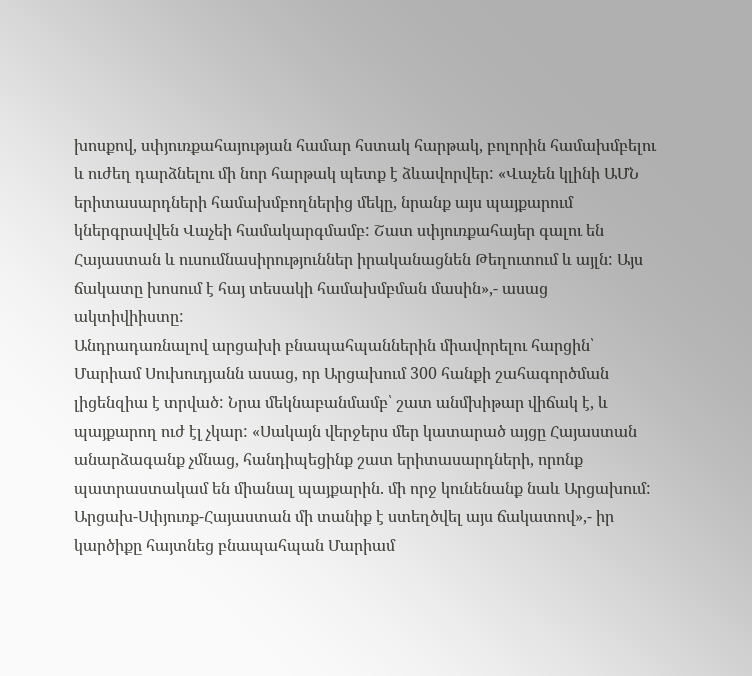խոսքով, սփյուռքահայության համար հստակ հարթակ, բոլորին համախմբելու և ուժեղ դարձնելու մի նոր հարթակ պետք է ձևավորվեր: «Վաչեն կլինի ԱՄՆ երիտասարդների համախմբողներից մեկը, նրանք այս պայքարում կներգրավվեն Վաչեի համակարգմամբ: Շատ սփյուռքահայեր գալու են Հայաստան և ուսումնասիրություններ իրականացնեն Թեղուտում և այլն: Այս ճակատը խոսում է հայ տեսակի համախմբման մասին»,- ասաց ակտիվիիստը:
Անդրադառնալով արցախի բնապահպաններին միավորելու հարցին՝ Մարիամ Սուխուդյանն ասաց, որ Արցախում 300 հանքի շահագործման լիցենզիա է տրված: Նրա մեկնաբանմամբ՝ շատ անմխիթար վիճակ է, և պայքարող ուժ էլ չկար: «Սակայն վերջերս մեր կատարած այցը Հայաստան անարձագանք չմնաց, հանդիպեցինք շատ երիտասարդների, որոնք պատրաստակամ են միանալ պայքարին. մի որջ կունենանք նաև Արցախում: Արցախ-Սփյուռք-Հայաստան մի տանիք է ստեղծվել այս ճակատով»,- իր կարծիքը հայտնեց բնապահպան Մարիամ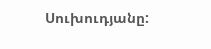Սուխուդյանը: